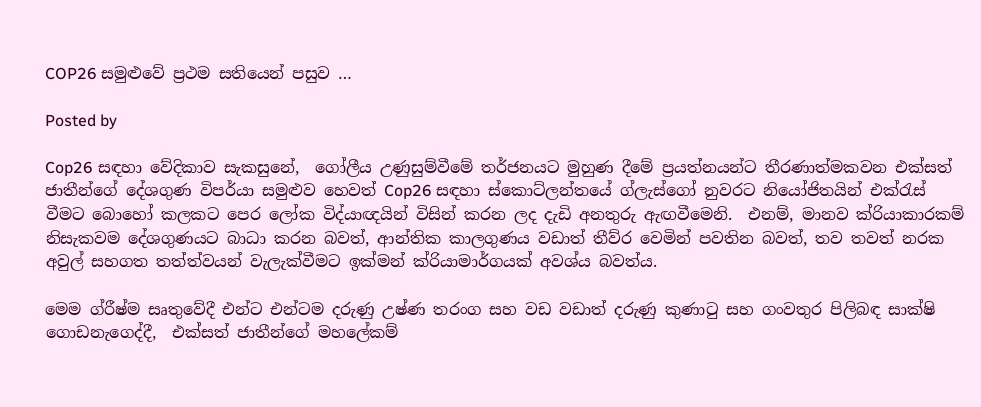COP26 සමුළුවේ ප්‍රථම සතියෙන් පසුව …

Posted by

Cop26 සඳහා වේදිකාව සැකසුනේ,  ගෝලීය උණුසුම්වීමේ තර්ජනයට මුහුණ දීමේ ප්‍රයත්නයන්ට තීරණාත්මකවන එක්සත් ජාතීන්ගේ දේශගුණ විපර්යා සමුළුව හෙවත් Cop26 සඳහා ස්කොට්ලන්තයේ ග්ලැස්ගෝ නුවරට නියෝජිතයින් එක්රැස් වීමට බොහෝ කලකට පෙර ලෝක විද්යාඥයින් විසින් කරන ලද දැඩි අනතුරු ඇඟවීමෙනි.  එනම්, මානව ක්රියාකාරකම් නිසැකවම දේශගුණයට බාධා කරන බවත්, ආන්තික කාලගුණය වඩාත් තීව්ර වෙමින් පවතින බවත්, තව තවත් නරක අවුල් සහගත තත්ත්වයන් වැලැක්වීමට ඉක්මන් ක්රියාමාර්ගයක් අවශ්ය බවත්ය.

මෙම ග්රීෂ්ම සෘතුවේදී එන්ට එන්ටම දරුණු උෂ්ණ තරංග සහ වඩ වඩාත් දරුණු කුණාටු සහ ගංවතුර පිලිබඳ සාක්ෂි ගොඩනැගෙද්දී,  එක්සත් ජාතීන්ගේ මහලේකම්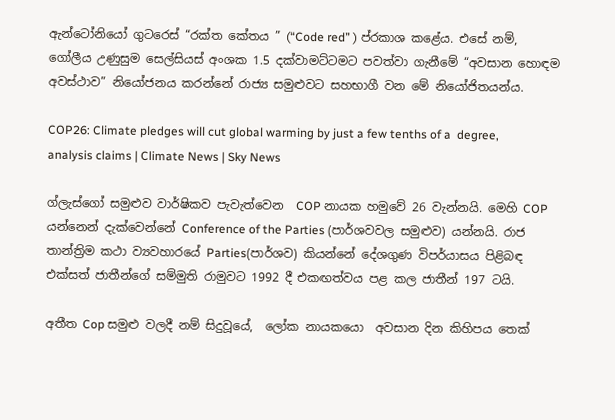ඇන්ටෝනියෝ ගුටරෙස් “රක්ත කේතය ” (“Code red” ) ප්රකාශ කළේය. එසේ නම්, ගෝලීය උණුසුම සෙල්සියස් අංශක 1.5 දක්වාමට්ටමට පවත්වා ගැනීමේ “අවසාන හොඳම අවස්ථාව” නියෝජනය කරන්නේ රාජ්‍ය සමුළුවට සහභාගී වන මේ නියෝජිතයන්ය.

COP26: Climate pledges will cut global warming by just a few tenths of a  degree, analysis claims | Climate News | Sky News

ග්ලැස්ගෝ සමුළුව වාර්ෂිකව පැවැත්වෙන  COP නායක හමුවේ 26 වැන්නයි. මෙහි COP යන්නෙන් දැක්වෙන්නේ Conference of the Parties (පාර්ශවවල සමුළුව) යන්නයි. රාජ තාන්ත්‍රිම කථා ව්‍යවහාරයේ Parties(පාර්ශව) කියන්නේ දේශගුණ විපර්යාසය පිළිබඳ එක්සත් ජාතීන්ගේ සම්මුති රාමුවට 1992 දී එකඟත්වය පළ කල ජාතීන් 197 ටයි.

අතීත Cop සමුළු වලදී නම් සිදුවූයේ,  ලෝක නායකයො  අවසාන දින කිහිපය තෙක්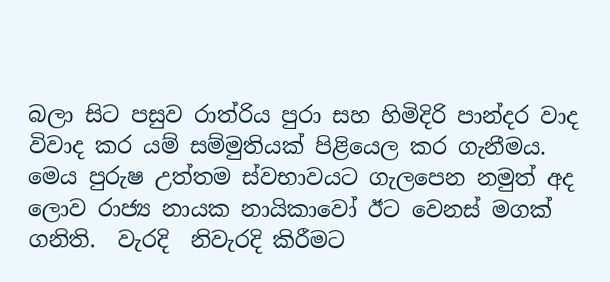බලා සිට පසුව රාත්රිය පුරා සහ හිමිදිරි පාන්දර වාද විවාද කර යම් සම්මුතියක් පිළියෙල කර ගැනීමය. මෙය පුරුෂ උත්තම ස්වභාවයට ගැලපෙන නමුත් අද ලොව රාජ්‍ය නායක නායිකාවෝ ඊට වෙනස් මගක් ගනිති.  වැරදි  නිවැරදි කිරීමට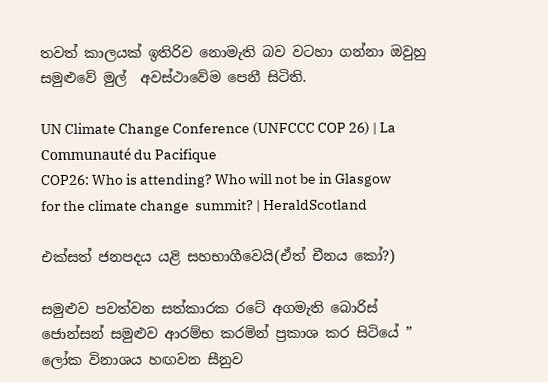තවත් කාලයක් ඉතිරිව නොමැති බව වටහා ගන්නා ඔවුහු  සමුළුවේ මුල්  අවස්ථාවේම පෙනී සිටිති.

UN Climate Change Conference (UNFCCC COP 26) | La Communauté du Pacifique
COP26: Who is attending? Who will not be in Glasgow for the climate change  summit? | HeraldScotland

එක්සත් ජනපදය යළි සහභාගීවෙයි(ඒත් චීනය කෝ?)

සමුළුව පවත්වන සත්කාරක රටේ අගමැති බොරිස් ජොන්සන් සමුළුව ආරම්භ කරමින් ප්‍රකාශ කර සිටියේ ” ලෝක විනාශය හඟවන සීනුව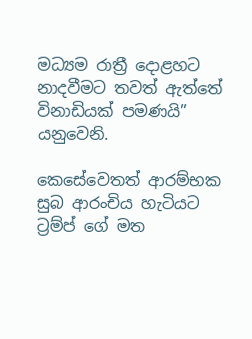මධ්‍යම රාත්‍රී දොළහට නාදවීමට තවත් ඇත්තේ විනාඩියක් පමණයි” යනුවෙනි.

කෙසේවෙතත් ආරම්භක සුබ ආරංචිය හැටියට ට්‍රම්ප් ගේ මත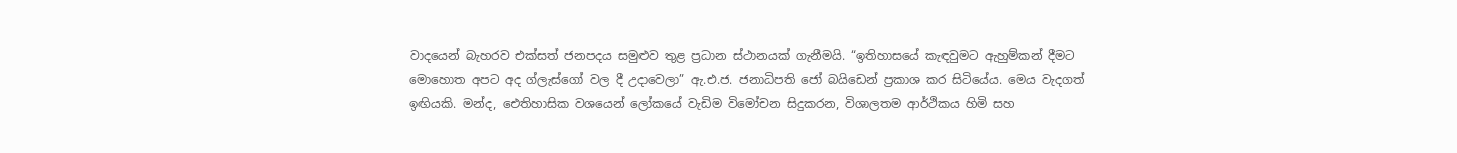වාදයෙන් බැහරව එක්සත් ජනපදය සමුළුව තුළ ප්‍රධාන ස්ථානයක් ගැනීමයි. “ඉතිහාසයේ කැඳවුමට ඇහුම්කන් දීමට මොහොත අපට අද ග්ලැස්ගෝ වල දී උදාවෙලා” ඇ.එ.ජ. ජනාධිපති ජෝ බයිඩෙන් ප්‍රකාශ කර සිටියේය. මෙය වැදගත් ඉඟියකි. මන්ද, ඓතිහාසික වශයෙන් ලෝකයේ වැඩිම විමෝචන සිදුකරන, විශාලතම ආර්ථිකය හිමි සහ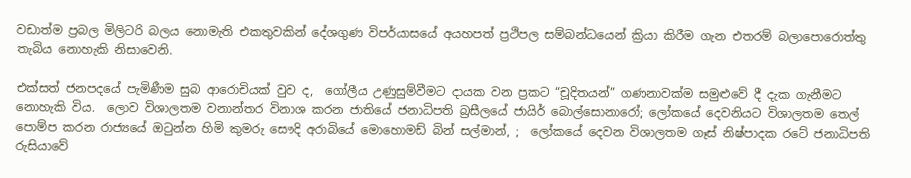වඩාත්ම ප්‍රබල මිලිටරි බලය නොමැති එකතුවකින් දේශගුණ විපර්යාසයේ අයහපත් ප්‍රථිපල සම්බන්ධයෙන් ක්‍රියා කිරීම ගැන එතරම් බලාපොරොත්තු තැබිය නොහැකි නිසාවෙනි.

එක්සත් ජනපදයේ පැමිණීම සුබ ආරොචියක් වුව ද,  ගෝලීය උණුසුම්වීමට දායක වන ප්‍රකට “චූදිතයන්” ගණනාවක්ම සමුළුවේ දී දැක ගැනීමට නොහැකි විය.  ලොව විශාලතම වනාන්තර විනාශ කරන ජාතියේ ජනාධිපති බ්‍රසීලයේ ජායිර් බොල්සොනාරෝ; ලෝකයේ දෙවනියට විශාලතම තෙල් පොම්ප කරන රාජ්‍යයේ ඔටුන්න හිමි කුමරු සෞදි අරාබියේ මොහොමඩ් බින් සල්මාන්, ;  ලෝකයේ දෙවන විශාලතම ගෑස් නිෂ්පාදක රටේ ජනාධිපති රුසියාවේ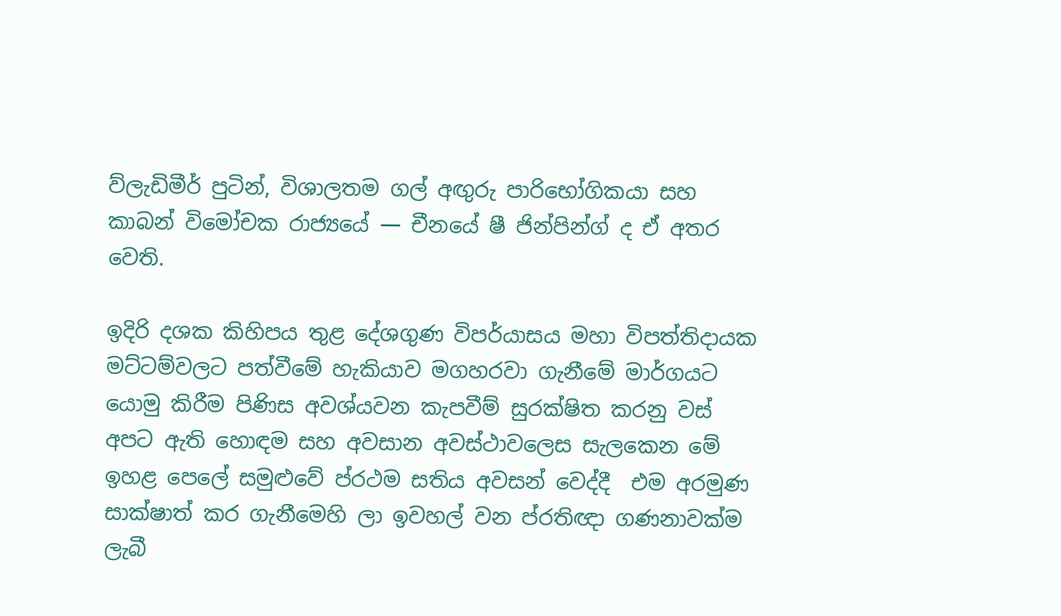ව්ලැඩිමීර් පුටින්, විශාලතම ගල් අඟුරු පාරිභෝගිකයා සහ කාබන් විමෝචක රාජ්‍යයේ — චීනයේ ෂී ජින්පින්ග් ද ඒ අතර වෙති.

ඉදිරි දශක කිහිපය තුළ දේශගුණ විපර්යාසය මහා විපත්තිදායක මට්ටම්වලට පත්වීමේ හැකියාව මගහරවා ගැනීමේ මාර්ගයට යොමු කිරීම පිණිස අවශ්යවන කැපවීම් සුරක්ෂිත කරනු වස් අපට ඇති හොඳම සහ අවසාන අවස්ථාවලෙස සැලකෙන මේ ඉහළ පෙලේ සමුළුවේ ප්රථම සතිය අවසන් වෙද්දී  එම අරමුණ සාක්ෂාත් කර ගැනීමෙහි ලා ඉවහල් වන ප්රතිඥා ගණනාවක්ම ලැබී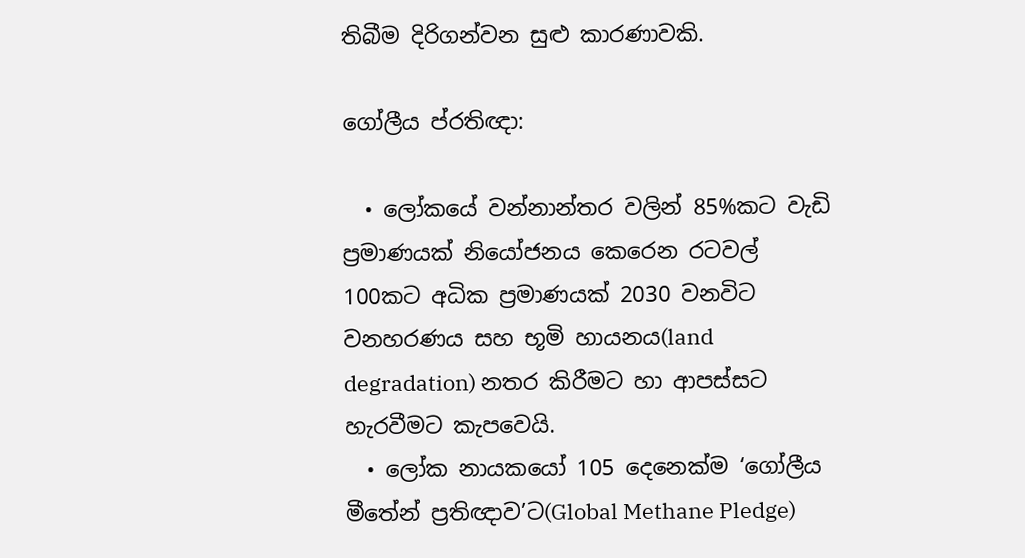තිබීම දිරිගන්වන සුළු කාරණාවකි.

ගෝලීය ප්රතිඥා:

  • ලෝකයේ වන්නාන්තර වලින් 85%කට වැඩි ප්‍රමාණයක් නියෝජනය කෙරෙන රටවල් 100කට අධික ප්‍රමාණයක් 2030 වනවිට වනහරණය සහ භූමි හායනය(land degradation) නතර කිරීමට හා ආපස්සට හැරවීමට කැපවෙයි.
  • ලෝක නායකයෝ 105 දෙනෙක්ම ‘ගෝලීය මීතේන් ප්‍රතිඥාව’ට(Global Methane Pledge)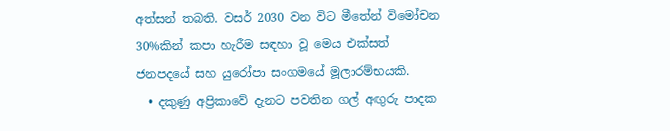අත්සන් තබති. වසර් 2030 වන විට මීතේන් විමෝචන 30%කින් කපා හැරීම සඳහා වූ මෙය එක්සත් ජනපදයේ සහ යුරෝපා සංගමයේ මූලාරම්භයකි.
  • දකුණු අප්‍රිකාවේ දැනට පවතින ගල් අඟුරු පාදක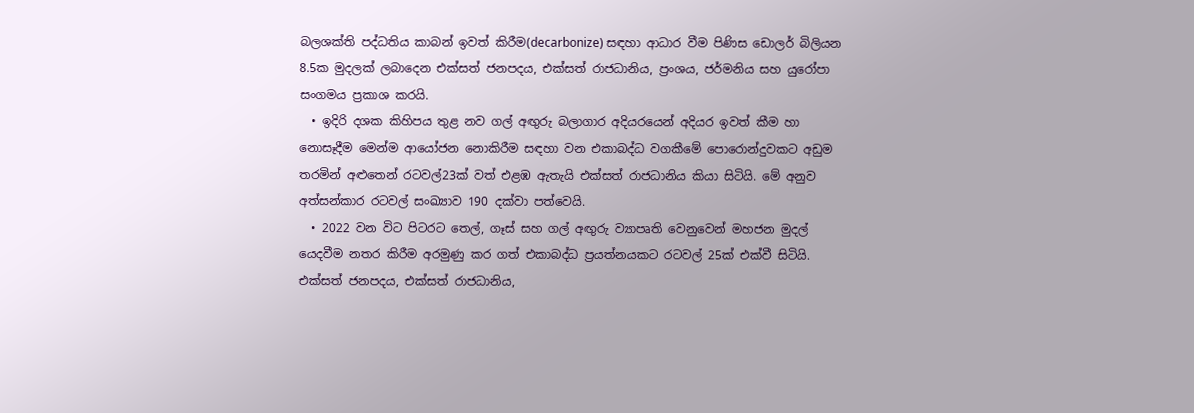බලශක්ති පද්ධතිය කාබන් ඉවත් කිරීම(decarbonize) සඳහා ආධාර වීම පිණිස ඩොලර් බිලියන 8.5ක මුදලක් ලබාදෙන එක්සත් ජනපදය, එක්සත් රාජධානිය, ප්‍රංශය, ජර්මනිය සහ යුරෝපා සංගමය ප්‍රකාශ කරයි.
  • ඉදිරි දශක කිහිපය තුළ නව ගල් අඟුරු බලාගාර අදියරයෙන් අදියර ඉවත් කීම හා නොසෑදීම මෙන්ම ආයෝජන නොකිරීම සඳහා වන එකාබද්ධ වගකීමේ පොරොන්දුවකට අඩුම තරමින් අළුතෙන් රටවල්23ක් වත් එළඹ ඇතැයි එක්සත් රාජධානිය කියා සිටියි. මේ අනුව අත්සන්කාර රටවල් සංඛ්‍යාව 190 දක්වා පත්වෙයි.
  • 2022 වන විට පිටරට තෙල්, ගෑස් සහ ගල් අඟුරු ව්‍යාපෘති වෙනුවෙන් මහජන මුදල් යෙදවීම නතර කිරීම අරමුණු කර ගත් එකාබද්ධ ප්‍රයත්නයකට රටවල් 25ක් එක්වී සිටියි. එක්සත් ජනපදය, එක්සත් රාජධානිය,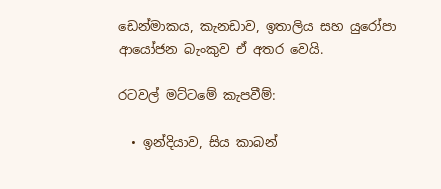ඩෙන්මාකය, කැනඩාව, ඉතාලිය සහ යුරෝපා ආයෝජන බැංකුව ඒ අතර වෙයි.

රටවල් මට්ටමේ කැපවීම්:

  • ඉන්දියාව, සිය කාබන්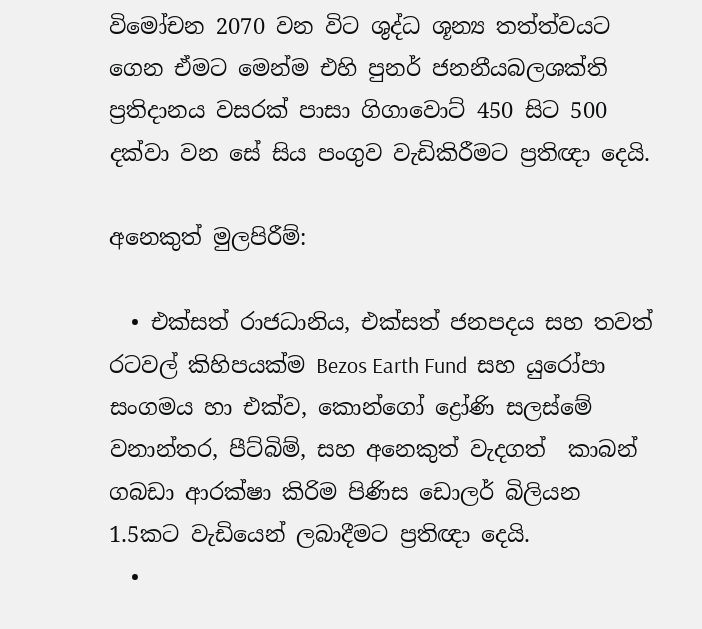විමෝචන 2070 වන විට ශුද්ධ ශූන්‍ය තත්ත්වයට ගෙන ඒමට මෙන්ම එහි පුනර් ජනනීයබලශක්ති ප්‍රතිදානය වසරක් පාසා ගිගාවොට් 450 සිට 500 දක්වා වන සේ සිය පංගුව වැඩිකිරීමට ප්‍රතිඥා දෙයි.

අනෙකුත් මුලපිරීම්:

  • එක්සත් රාජධානිය, එක්සත් ජනපදය සහ තවත්  රටවල් කිහිපයක්ම Bezos Earth Fund  සහ යුරෝපා සංගමය හා එක්ව, කොන්ගෝ ද්‍රෝණි සලස්මේ  වනාන්තර, පීට්බිම්, සහ අනෙකුත් වැදගත්  කාබන් ගබඩා ආරක්ෂා කිරිම පිණිස ඩොලර් බිලියන 1.5කට වැඩියෙන් ලබාදීමට ප්‍රතිඥා දෙයි.
  •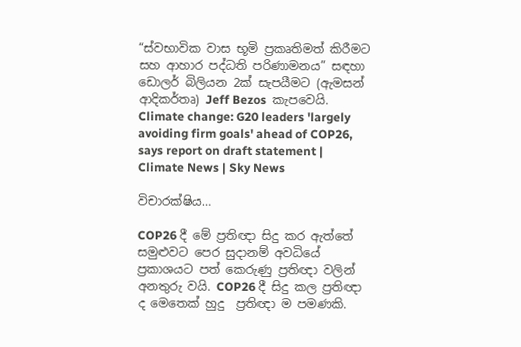“ස්වභාවික වාස භූමි ප්‍රකෘතිමත් කිරීමට සහ ආහාර පද්ධති පරිණාමනය” සඳහා ඩොලර් බිලියන 2ක් සැපයීමට (ඇමසන් ආදිකර්තෘ) Jeff Bezos  කැපවෙයි.
Climate change: G20 leaders 'largely avoiding firm goals' ahead of COP26,  says report on draft statement | Climate News | Sky News

විචාරක්ෂිය…

COP26 දී මේ ප්‍රතිඥා සිදු කර ඇත්තේ සමුළුවට පෙර සුදානම් අවධියේ ප්‍රකාශයට පත් කෙරුණු ප්‍රතිඥා වලින් අනතුරු වයි. COP26 දී සිදු කල ප්‍රතිඥා ද මෙතෙක් හුදු  ප්‍රතිඥා ම පමණකි.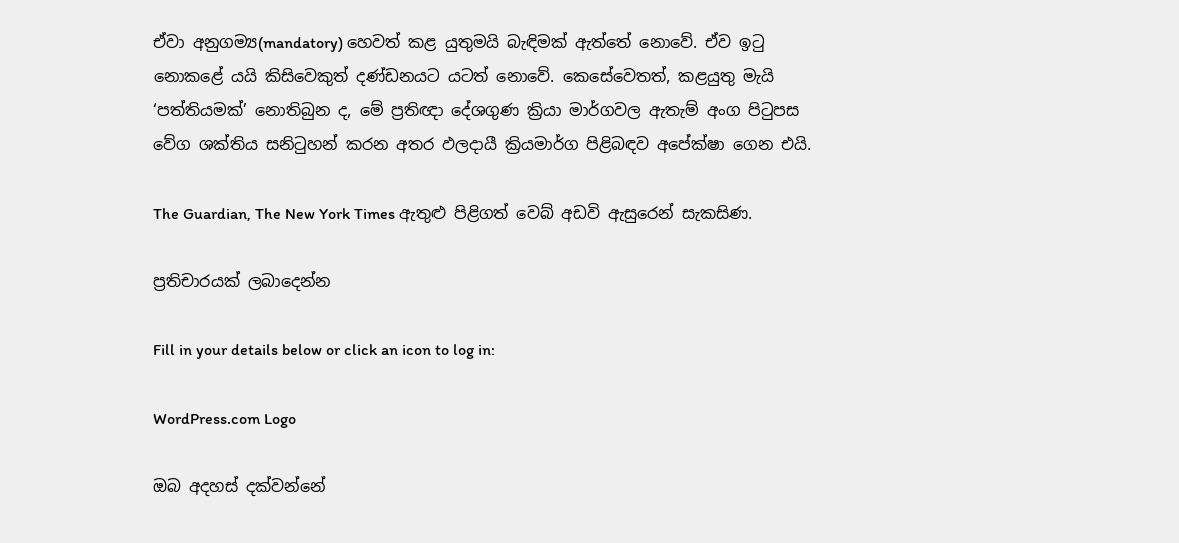ඒවා අනුගම්‍ය(mandatory) හෙවත් කළ යුතුමයි බැඳිමක් ඇත්තේ නොවේ. ඒව ඉ‍ටු නොකළේ යයි කිසිවෙකුත් දණ්ඩනයට යටත් නොවේ. කෙසේවෙතත්, කළයුතු මැයි ‘පත්තියමක්’ නොතිබුන ද, මේ ප්‍රතිඥා දේශගුණ ක්‍රියා මාර්ගවල ඇතැම් අංග පි‍ටුපස වේග ශක්තිය සනි‍ටුහන් කරන අතර ඵලදායී ක්‍රියමාර්ග පිළිබඳව අපේක්ෂා ගෙන එයි.

The Guardian, The New York Times ඇතුළු පිළිගත් වෙබ් අඩවි ඇසුරෙන් සැකසිණ.

ප්‍රතිචාරයක් ලබාදෙන්න

Fill in your details below or click an icon to log in:

WordPress.com Logo

ඔබ අදහස් දක්වන්නේ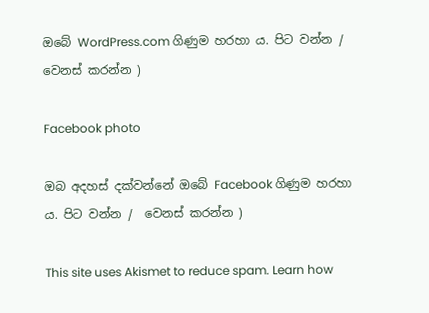ඔබේ WordPress.com ගිණුම හරහා ය. පිට වන්න /  වෙනස් කරන්න )

Facebook photo

ඔබ අදහස් දක්වන්නේ ඔබේ Facebook ගිණුම හරහා ය. පිට වන්න /  වෙනස් කරන්න )

This site uses Akismet to reduce spam. Learn how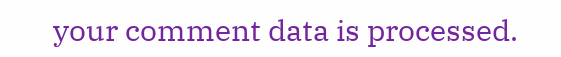your comment data is processed.